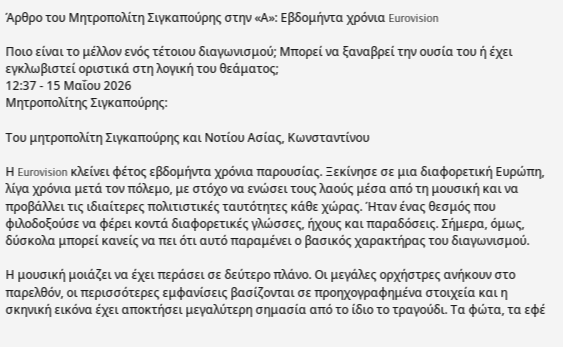Άρθρο του Μητροπολίτη Σιγκαπούρης στην «Α»: Εβδομήντα χρόνια Eurovision

Ποιο είναι το μέλλον ενός τέτοιου διαγωνισμού; Μπορεί να ξαναβρεί την ουσία του ή έχει εγκλωβιστεί οριστικά στη λογική του θεάματος;
12:37 - 15 Μαΐου 2026
Μητροπολίτης Σιγκαπούρης:

Του μητροπολίτη Σιγκαπούρης και Νοτίου Ασίας, Κωνσταντίνου

Η Eurovision κλείνει φέτος εβδομήντα χρόνια παρουσίας. Ξεκίνησε σε μια διαφορετική Ευρώπη, λίγα χρόνια μετά τον πόλεμο, με στόχο να ενώσει τους λαούς μέσα από τη μουσική και να προβάλλει τις ιδιαίτερες πολιτιστικές ταυτότητες κάθε χώρας. Ήταν ένας θεσμός που φιλοδοξούσε να φέρει κοντά διαφορετικές γλώσσες, ήχους και παραδόσεις. Σήμερα, όμως, δύσκολα μπορεί κανείς να πει ότι αυτό παραμένει ο βασικός χαρακτήρας του διαγωνισμού.

Η μουσική μοιάζει να έχει περάσει σε δεύτερο πλάνο. Οι μεγάλες ορχήστρες ανήκουν στο παρελθόν, οι περισσότερες εμφανίσεις βασίζονται σε προηχογραφημένα στοιχεία και η σκηνική εικόνα έχει αποκτήσει μεγαλύτερη σημασία από το ίδιο το τραγούδι. Τα φώτα, τα εφέ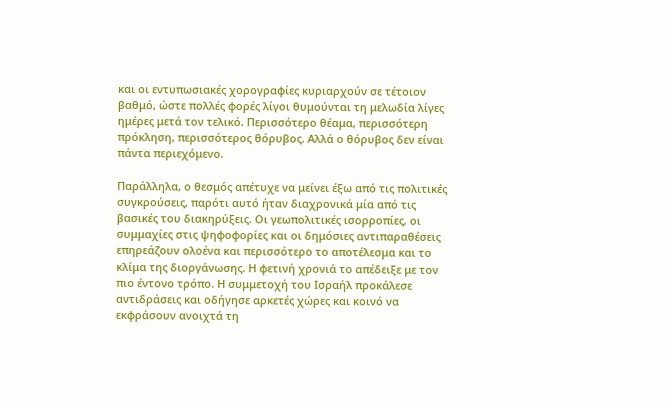και οι εντυπωσιακές χορογραφίες κυριαρχούν σε τέτοιον βαθμό, ώστε πολλές φορές λίγοι θυμούνται τη μελωδία λίγες ημέρες μετά τον τελικό. Περισσότερο θέαμα, περισσότερη πρόκληση, περισσότερος θόρυβος. Αλλά ο θόρυβος δεν είναι πάντα περιεχόμενο.

Παράλληλα, ο θεσμός απέτυχε να μείνει έξω από τις πολιτικές συγκρούσεις, παρότι αυτό ήταν διαχρονικά μία από τις βασικές του διακηρύξεις. Οι γεωπολιτικές ισορροπίες, οι συμμαχίες στις ψηφοφορίες και οι δημόσιες αντιπαραθέσεις επηρεάζουν ολοένα και περισσότερο το αποτέλεσμα και το κλίμα της διοργάνωσης. Η φετινή χρονιά το απέδειξε με τον πιο έντονο τρόπο. Η συμμετοχή του Ισραήλ προκάλεσε αντιδράσεις και οδήγησε αρκετές χώρες και κοινό να εκφράσουν ανοιχτά τη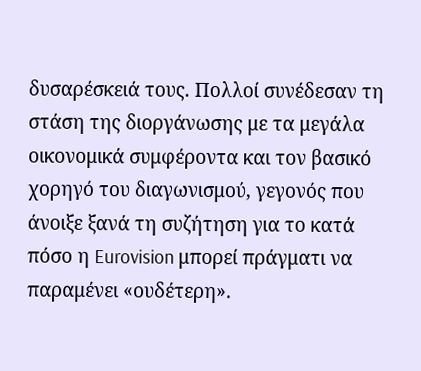δυσαρέσκειά τους. Πολλοί συνέδεσαν τη στάση της διοργάνωσης με τα μεγάλα οικονομικά συμφέροντα και τον βασικό χορηγό του διαγωνισμού, γεγονός που άνοιξε ξανά τη συζήτηση για το κατά πόσο η Eurovision μπορεί πράγματι να παραμένει «ουδέτερη».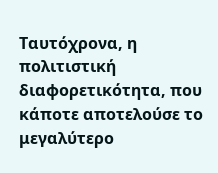Ταυτόχρονα, η πολιτιστική διαφορετικότητα, που κάποτε αποτελούσε το μεγαλύτερο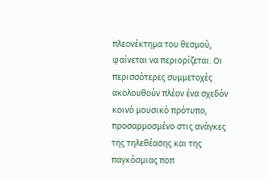πλεονέκτημα του θεσμού, φαίνεται να περιορίζεται. Οι περισσότερες συμμετοχές ακολουθούν πλέον ένα σχεδόν κοινό μουσικό πρότυπο, προσαρμοσμένο στις ανάγκες της τηλεθέασης και της παγκόσμιας ποπ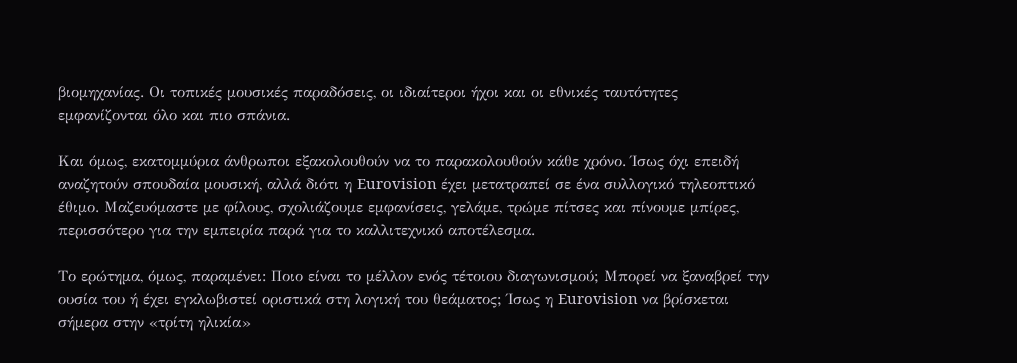βιομηχανίας. Οι τοπικές μουσικές παραδόσεις, οι ιδιαίτεροι ήχοι και οι εθνικές ταυτότητες εμφανίζονται όλο και πιο σπάνια.

Και όμως, εκατομμύρια άνθρωποι εξακολουθούν να το παρακολουθούν κάθε χρόνο. Ίσως όχι επειδή αναζητούν σπουδαία μουσική, αλλά διότι η Eurovision έχει μετατραπεί σε ένα συλλογικό τηλεοπτικό έθιμο. Μαζευόμαστε με φίλους, σχολιάζουμε εμφανίσεις, γελάμε, τρώμε πίτσες και πίνουμε μπίρες, περισσότερο για την εμπειρία παρά για το καλλιτεχνικό αποτέλεσμα.

Το ερώτημα, όμως, παραμένει: Ποιο είναι το μέλλον ενός τέτοιου διαγωνισμού; Μπορεί να ξαναβρεί την ουσία του ή έχει εγκλωβιστεί οριστικά στη λογική του θεάματος; Ίσως η Eurovision να βρίσκεται σήμερα στην «τρίτη ηλικία»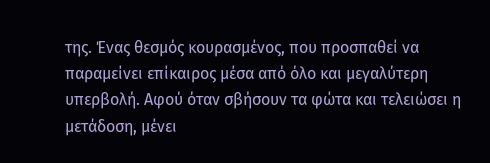της. Ένας θεσμός κουρασμένος, που προσπαθεί να παραμείνει επίκαιρος μέσα από όλο και μεγαλύτερη υπερβολή. Αφού όταν σβήσουν τα φώτα και τελειώσει η μετάδοση, μένει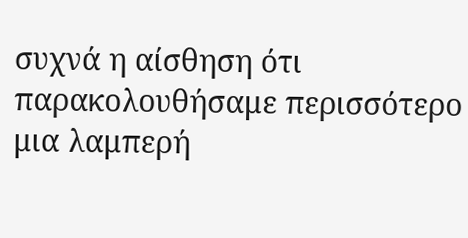συχνά η αίσθηση ότι παρακολουθήσαμε περισσότερο μια λαμπερή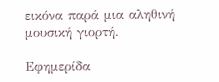εικόνα παρά μια αληθινή μουσική γιορτή.

Εφημερίδα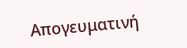Απογευματινή